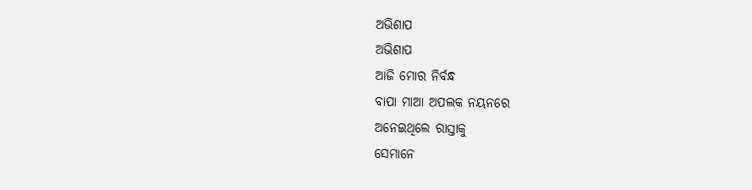ଅଭିଶାପ
ଅଭିଶାପ
ଆଜି ମୋର ନିର୍ବନ୍ଧ
ବାପା ମାଆ ଅପଲକ ନୟନରେ
ଅନେଇଥିଲେ ରାସ୍ତାକୁ
ସେମାନେ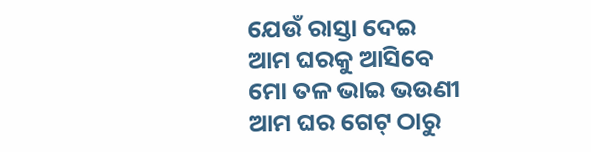ଯେଉଁ ରାସ୍ତା ଦେଇ
ଆମ ଘରକୁ ଆସିବେ
ମୋ ତଳ ଭାଇ ଭଉଣୀ
ଆମ ଘର ଗେଟ୍ ଠାରୁ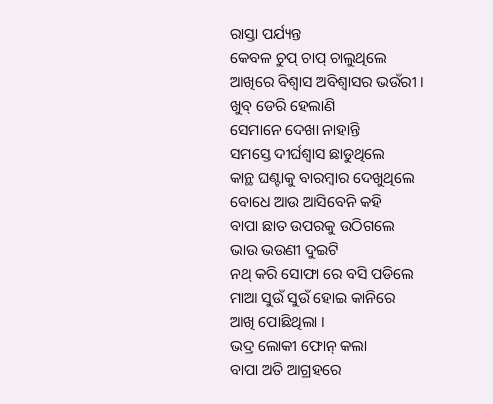ରାସ୍ତା ପର୍ଯ୍ୟନ୍ତ
କେବଳ ଚୁପ୍ ଚାପ୍ ଚାଲୁଥିଲେ
ଆଖିରେ ବିଶ୍ବାସ ଅବିଶ୍ବାସର ଭଉଁରୀ ।
ଖୁବ୍ ଡେରି ହେଲାଣି
ସେମାନେ ଦେଖା ନାହାନ୍ତି
ସମସ୍ତେ ଦୀର୍ଘଶ୍ଵାସ ଛାଡୁଥିଲେ
କାନ୍ଥ ଘଣ୍ଟାକୁ ବାରମ୍ବାର ଦେଖୁଥିଲେ
ବୋଧେ ଆଉ ଆସିବେନି କହି
ବାପା ଛାତ ଉପରକୁ ଉଠିଗଲେ
ଭାଉ ଭଉଣୀ ଦୁଇଟି
ନଥ୍ କରି ସୋଫା ରେ ବସି ପଡିଲେ
ମାଆ ସୁଉଁ ସୁଉଁ ହୋଇ କାନିରେ
ଆଖି ପୋଛିଥିଲା ।
ଭଦ୍ର ଲୋକୀ ଫୋନ୍ କଲା
ବାପା ଅତି ଆଗ୍ରହରେ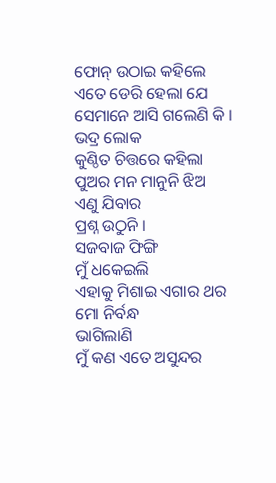ଫୋନ୍ ଉଠାଇ କହିଲେ
ଏତେ ଡେରି ହେଲା ଯେ
ସେମାନେ ଆସି ଗଲେଣି କି ।
ଭଦ୍ର ଲୋକ
କୁଣ୍ଠିତ ଚିତ୍ତରେ କହିଲା
ପୁଅର ମନ ମାନୁନି ଝିଅ
ଏଣୁ ଯିବାର
ପ୍ରଶ୍ନ ଉଠୁନି ।
ସଜବାଜ ଫିଙ୍ଗି
ମୁଁ ଧକେଇଲି
ଏହାକୁ ମିଶାଇ ଏଗାର ଥର ମୋ ନିର୍ବନ୍ଧ
ଭାଗିଲାଣି
ମୁଁ କଣ ଏତେ ଅସୁନ୍ଦର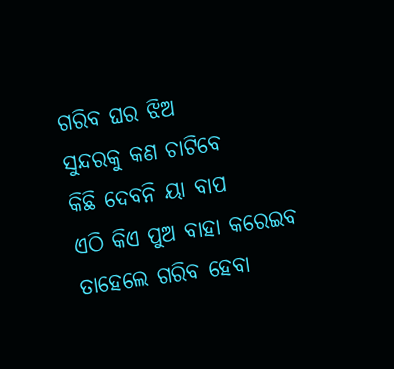ଗରିବ ଘର ଝିଅ
ସୁନ୍ଦରକୁ କଣ ଚାଟିବେ
କିଛି ଦେବନି ୟା ବାପ
ଏଠି କିଏ ପୁଅ ବାହା କରେଇବ
ତାହେଲେ ଗରିବ ହେବା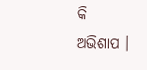କି
ଅଭିଶାପ ।